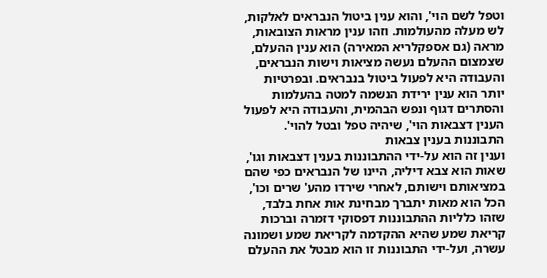וטפל לשם הוי', והוא ענין ביטול הנבראים לאלקות, לש מעלה מהעולמות. וזהו ענין מראות הצובאות, מראה (גם אספקלריא המאירה) הוא ענין ההעלם, שצמצום ההעלם נעשה מציאות וישות הנבראים, והעבודה היא לפעול ביטול בנבראים. ובפרטיות יותר הוא ענין ירידת הנשמה למטה בהעלמות והסתרים דגוף ונפש הבהמית, והעבודה היא לפעול הענין דצבאות הוי', שיהיה טפל ובטל להוי'.
התבוננות בענין צבאות
וענין זה הוא על-ידי ההתבוננות בענין דצבאות וגו', שאות הוא צבא דיליה, היינו של הנבראים כפי שהם במציאותם וישותם, לאחרי שירדו מהע' שרים וכו', הכל הוא מאות יתברך מבחינת אות אחת בלבד, שזהו כלליות ההתבוננות דפסוקי דזמרה וברכות קריאת שמע שהיא ההקדמה לקריאת שמע ושמונה עשרה, ועל-ידי התבוננות זו הוא מבטל את ההעלם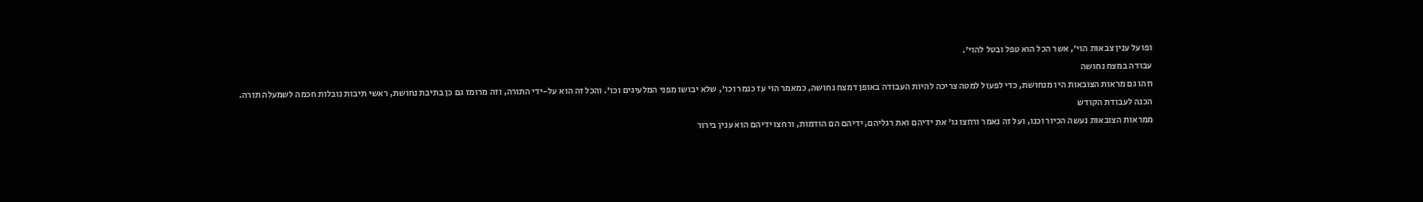ופועל ענין צבאות הוי', אשר הכל הוא טפל ובטל להוי'.
עבודה במצח נחושה
וזהו גם מראות הצובאות היו מנחושת, כדי לפעול למטה צריכה להיות העבודה באופן דמצח נחושה, כמאמר הוי עז כנמר וכו', שלא יבושו מפני המלעיגים וכו'. והכל זה הוא על-ידי התורה, וזה מרומז גם כן בתיבת נחושת, ראשי תיבות נובלות חכמה לשמעלה תורה.
הכנה לעבודת הקודש
ממראות הצובאות נעשה הכיור וכנו, ועל זה נאמר ורחצו גו' את ידיהם ואת רגליהם, ידיהם הם הודמות, ורחצו ידיהם הוא ענין בירור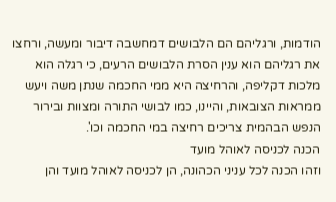הודמות, ורגליהם הם הלבושים דמחשבה דיבור ומעשה, ורחצו את רגליהם הוא ענין הסרת הלבושים הרעים, כי רגלה הוא מלכות דקליפה, והרחיצה היא ממי החכמה שנתן משה ויעש ממראות הצובאות, והיינו, כמו לבושי התורה ומצוות ובירור הנפש הבהמית צריכים רחיצה במי החכמה וכו'.
הכנה לכניסה לאוהל מועד
וזהו הכנה לכל עניני הכהונה, הן לכניסה לאוהל מועד והן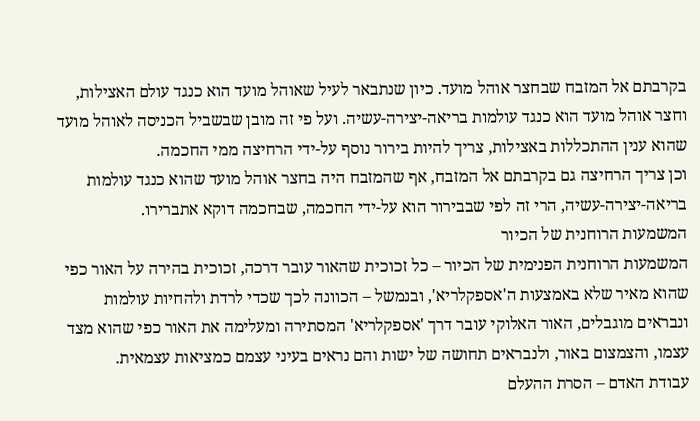בקרבתם אל המזבח שבחצר אוהל מועד. כיון שנתבאר לעיל שאוהל מועד הוא כנגד עולם האצילות, וחצר אוהל מועד הוא כנגד עולמות בריאה-יצירה-עשיה. ועל פי זה מובן שבשביל הכניסה לאוהל מועד שהוא ענין ההתכללות באצילות, צריך להיות בירור נוסף על-ידי הרחיצה ממי החכמה.
וכן צריך הרחיצה גם בקרבתם אל המזבח, אף שהמזבח היה בחצר אוהל מועד שהוא כנגד עולמות בריאה-יצירה-עשיה, הרי זה לפי שבבירור הוא על-ידי החכמה, שבחכמה דוקא אתברירו.
המשמעות הרוחנית של הכיור
המשמעות הרוחנית הפנימית של הכיור – כל זכוכית שהאור עובר דרכה, זכוכית בהירה על האור כפי שהוא מאיר שלא באמצעות ה'אספקלריא', ובנמשל – הכוונה לכך שכדי לרדת ולהחיות עולמות ונבראים מוגבלים, האור האלוקי עובר דרך 'אספקלריא' המסתירה ומעלימה את האור כפי שהוא מצד עצמו, והצמצום באור, ולנבראים תחושה של ישות והם נראים בעיני עצמם כמציאות עצמאית.
עבודת האדם – הסרת ההעלם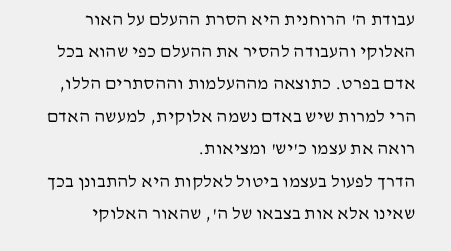עבודת ה' הרוחנית היא הסרת ההעלם על האור האלוקי והעבודה להסיר את ההעלם כפי שהוא בכל אדם בפרט. כתוצאה מההעלמות וההסתרים הללו, הרי למרות שיש באדם נשמה אלוקית, למעשה האדם רואה את עצמו כ'יש' ומציאות.
הדרך לפעול בעצמו ביטול לאלקות היא להתבונן בכך שאינו אלא אות בצבאו של ה', שהאור האלוקי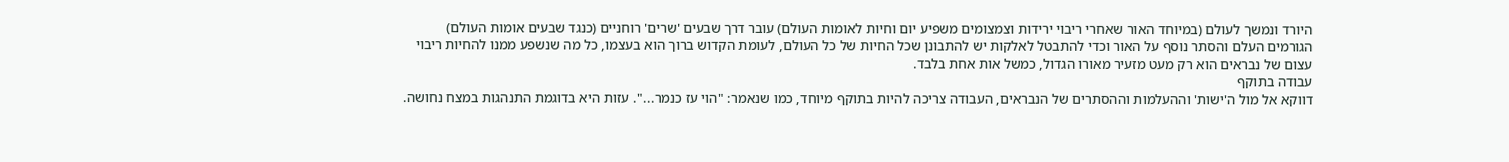היורד ונמשך לעולם (במיוחד האור שאחרי ריבוי ירידות וצמצומים משפיע יום וחיות לאומות העולם) עובר דרך שבעים 'שרים' רוחניים (כנגד שבעים אומות העולם) הגורמים העלם והסתר נוסף על האור וכדי להתבטל לאלקות יש להתבונן שכל החיות של כל העולם, לעומת הקדוש ברוך הוא בעצמו, כל מה שנשפע ממנו להחיות ריבוי עצום של נבראים הוא רק מעט מזעיר מאורו הגדול, כמשל אות אחת בלבד.
עבודה בתוקף
דווקא אל מול ה'ישות' וההעלמות וההסתרים של הנבראים, העבודה צריכה להיות בתוקף מיוחד, כמו שנאמר: "הוי עז כנמר...". עזות היא בדוגמת התנהגות במצח נחושה.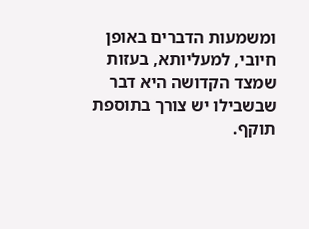ומשמעות הדברים באופן חיובי, למעליותא, בעזות שמצד הקדושה היא דבר שבשבילו יש צורך בתוספת תוקף.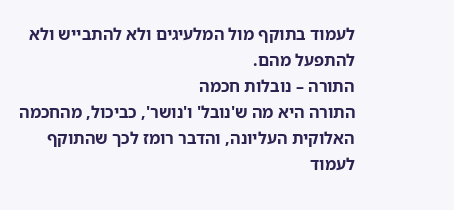לעמוד בתוקף מול המלעיגים ולא להתבייש ולא להתפעל מהם.
התורה – נובלות חכמה
התורה היא מה ש'נובל' ו'נושר', כביכול, מהחכמה האלוקית העליונה, והדבר רומז לכך שהתוקף לעמוד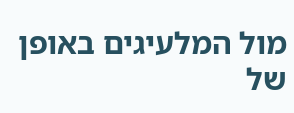מול המלעיגים באופן של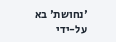'נחושת' בא על-ידי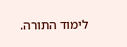לימוד התורה.